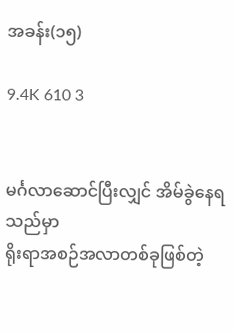အခန်း(၁၅)

9.4K 610 3


မင်္ဂလာဆောင်ပြီးလျှင် အိမ်ခွဲနေရသည်မှာ
ရိုးရာအစဉ်အလာတစ်ခုဖြစ်တဲ့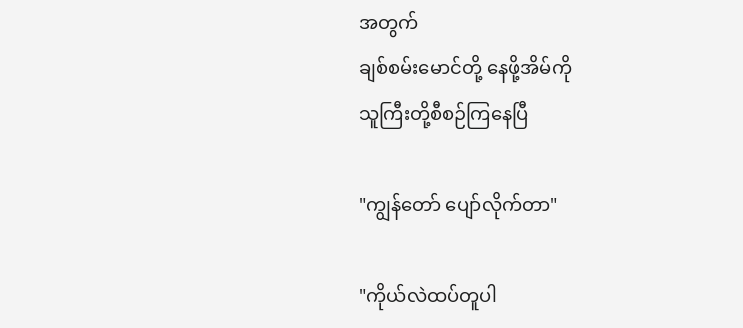အတွက်
ချစ်စမ်းမောင်တို့ နေဖို့အိမ်ကို
သူကြီးတို့စီစဉ်ကြနေပြီ

"ကျွန်တော် ပျော်လိုက်တာ"

"ကိုယ်လဲထပ်တူပါ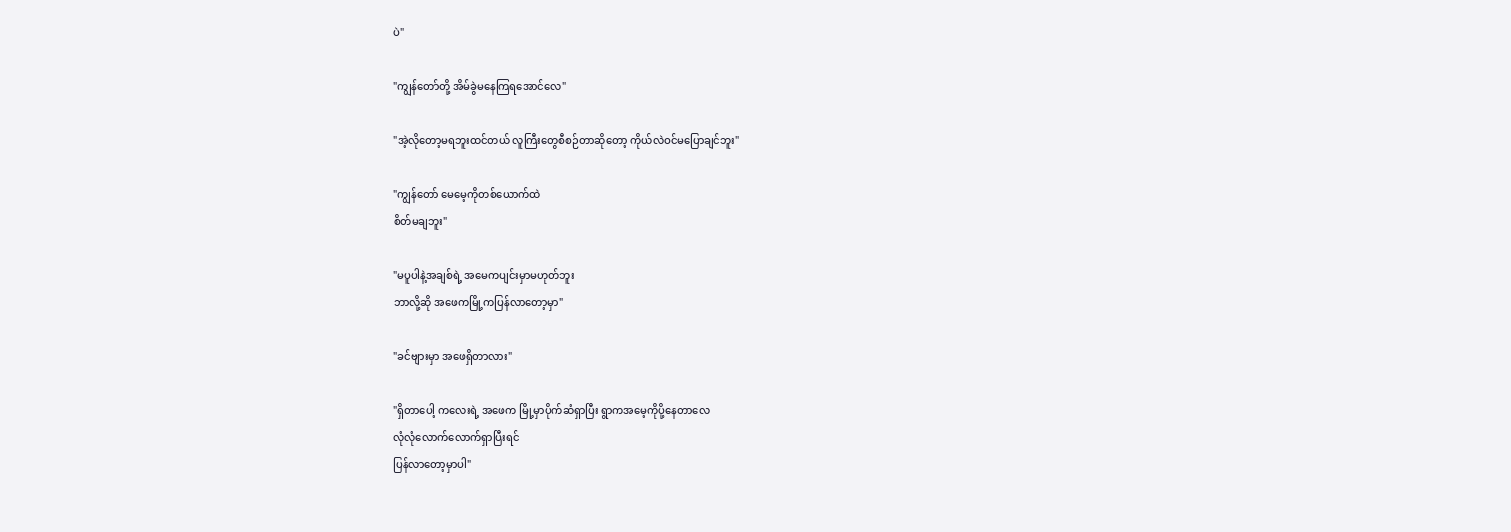ပဲ"

"ကျွန်တော်တို့ အိမ်ခွဲမနေကြရအောင်လေ"

"အဲ့လိုတော့မရဘူးထင်တယ် လူကြီးတွေစီစဉ်တာဆိုတော့ ကိုယ်လဲဝင်မပြောချင်ဘူး"

"ကျွန်တော် မေမေ့ကိုတစ်ယောက်ထဲ
စိတ်မချဘူး"

"မပူပါနဲ့အချစ်ရဲ့ အမေကပျင်းမှာမဟုတ်ဘူး
ဘာလို့ဆို အဖေကမြို့ကပြန်လာတော့မှာ"

"ခင်ဗျားမှာ အဖေရှိတာလား"

"ရှိတာပေါ့ ကလေးရဲ့ အဖေက မြို့မှာပိုက်ဆံရှာပြီး ရွာကအမေ့ကိုပို့နေတာလေ
လုံလုံလောက်လောက်ရှာပြီးရင်
ပြန်လာတော့မှာပါ"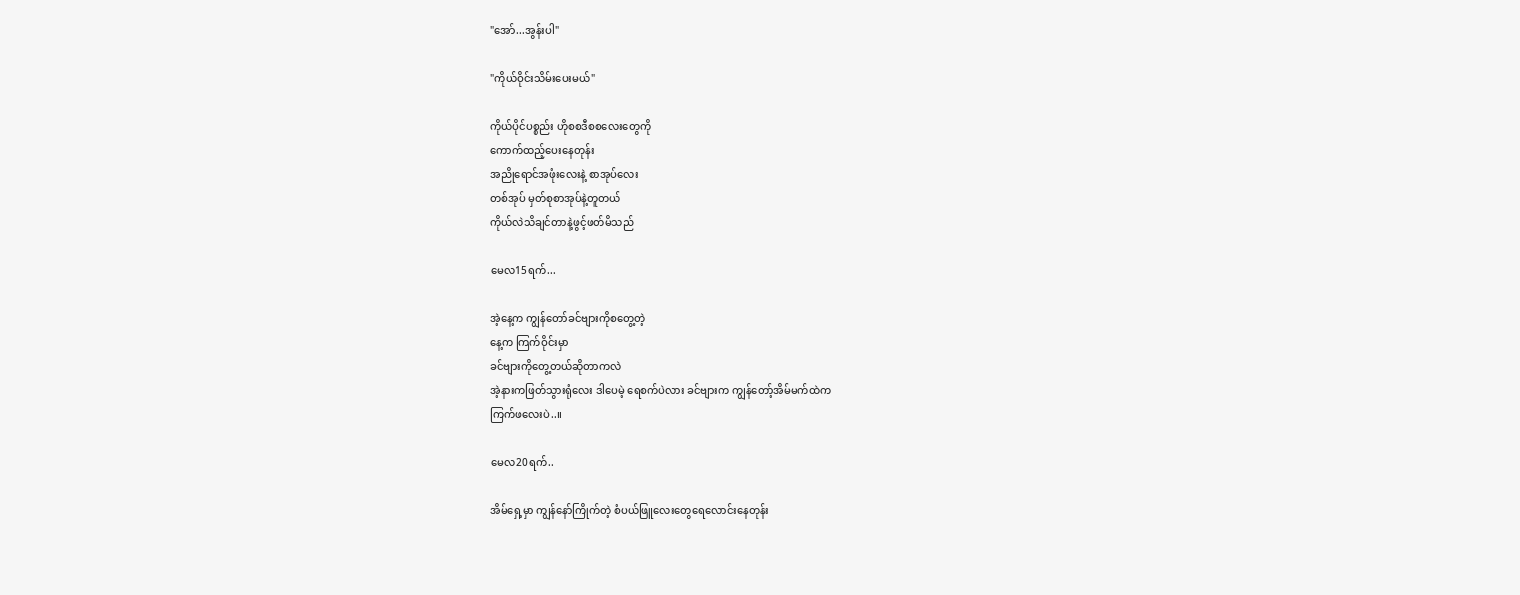"အော်...အွန်းပါ"

"ကိုယ်ဝိုင်းသိမ်းပေးမယ်"

ကိုယ်ပိုင်ပစ္စည်း ဟိုစစဒီစစလေးတွေကို
ကောက်ထည့်ပေးနေတုန်း
အညိုရောင်အဖုံးလေးနဲ့ စာအုပ်လေး
တစ်အုပ် မှတ်စုစာအုပ်နဲ့တူတယ်
ကိုယ်လဲသိချင်တာနဲ့ဖွင့်ဖတ်မိသည်

မေလ15ရက်...

အဲ့နေ့က ကျွန်တော်ခင်ဗျားကိုစတွေ့တဲ့
နေ့က ကြက်ဝိုင်းမှာ
ခင်ဗျားကိုတွေ့တယ်ဆိုတာကလဲ
အဲ့နားကဖြတ်သွားရုံလေး ဒါပေမဲ့ ရေစက်ပဲလား ခင်ဗျားက ကျွန်တော့်အိမ်မက်ထဲက
ကြက်‌ဖလေးပဲ..။

မေလ20ရက်..

အိမ်ရှေ့မှာ ကျွန်နော်ကြိုက်တဲ့ စံပယ်ဖြူလေးတွေရေလောင်းနေတုန်း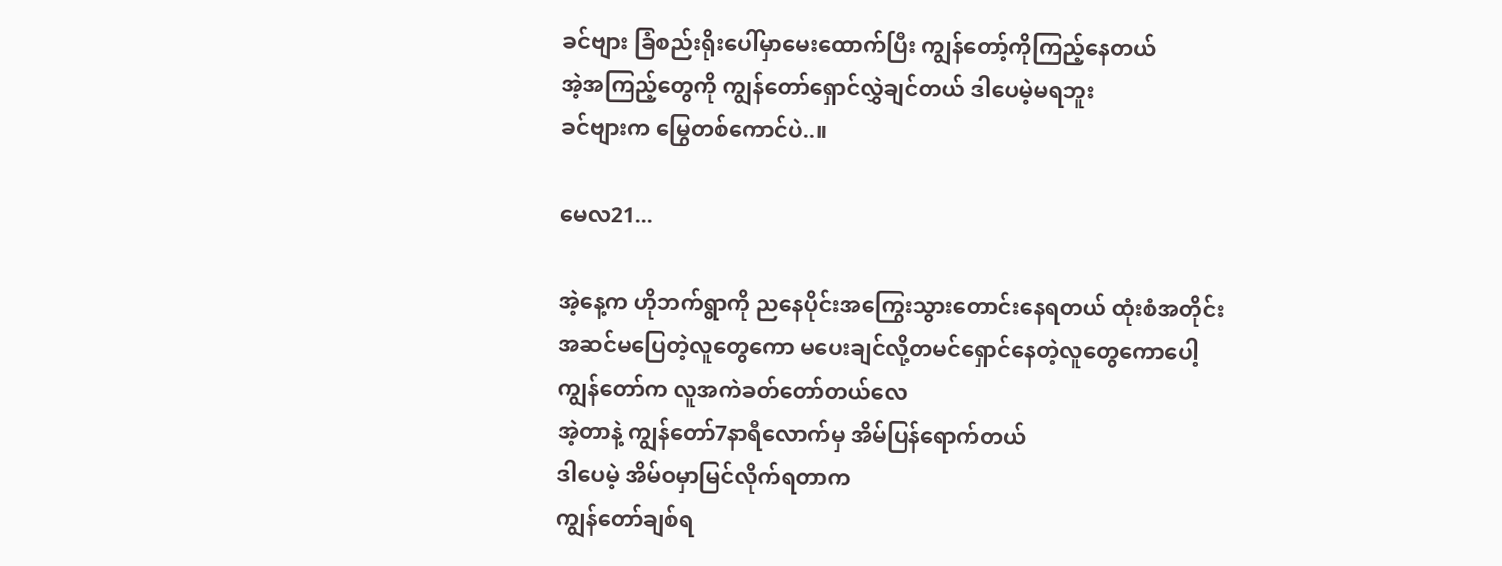ခင်ဗျား ခြံစည်း‌ရိုးပေါ်မှာမေးထောက်ပြီး ကျွန်တော့်ကိုကြည့်နေတယ်
အဲ့အကြည့်တွေကို ကျွန်တော်ရှောင်လွှဲချင်တယ် ဒါပေမဲ့မရဘူး
ခင်ဗျားက မြွေတစ်ကောင်ပဲ..။

မေလ21...

အဲ့နေ့က ဟိုဘက်ရွာကို ညနေပိုင်းအကြွေးသွားတောင်းနေရတယ် ထုံးစံအတိုင်း
အဆင်မပြေတဲ့လူတွေကော မပေးချင်လို့တမင်ရှောင်နေတဲ့လူတွေကောပေါ့
ကျွန်တော်က လူအကဲခတ်တော်တယ်လေ
အဲ့တာနဲ့ ကျွန်တော်7နာရီလောက်မှ အိမ်ပြန်ရောက်တယ်
ဒါပေမဲ့ အိမ်ဝမှာမြင်လိုက်ရတာက
ကျွန်တော်ချစ်ရ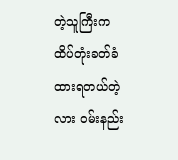တဲ့သူကြီးက ထိပ်တုံးခတ်ခံထားရတယ်တဲ့လား ဝမ်းနည်း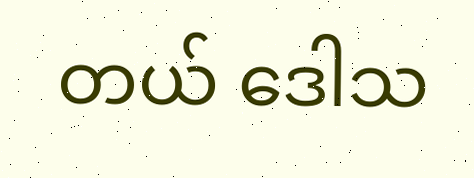တယ် ဒေါသ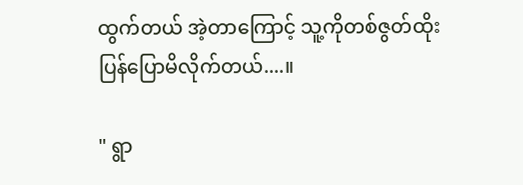ထွက်တယ် အဲ့တာကြောင့် သူ့ကိုတစ်ဇွတ်ထိုး
ပြန်ပြောမိလိုက်တယ်....။

" ရွာ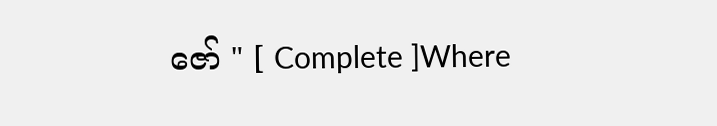ဇော် " [ Complete ]Where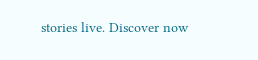stories live. Discover now